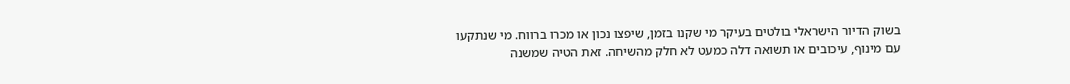בשוק הדיור הישראלי בולטים בעיקר מי שקנו בזמן, שיפצו נכון או מכרו ברווח. מי שנתקעו עם מינוף, עיכובים או תשואה דלה כמעט לא חלק מהשיחה. זאת הטיה שמשנה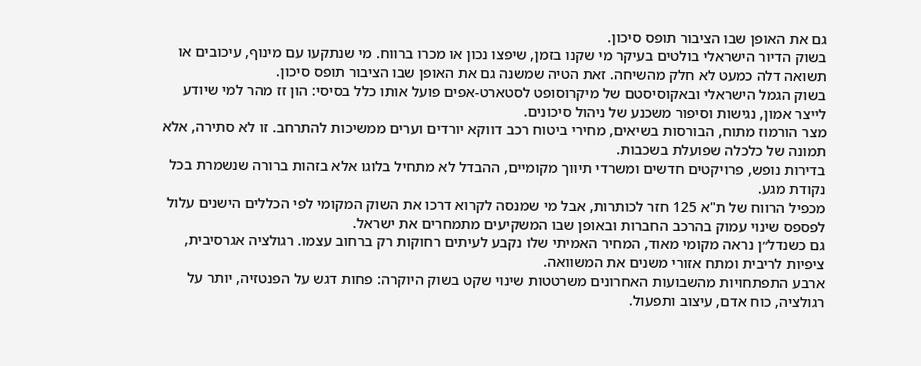גם את האופן שבו הציבור תופס סיכון.
בשוק הדיור הישראלי בולטים בעיקר מי שקנו בזמן, שיפצו נכון או מכרו ברווח. מי שנתקעו עם מינוף, עיכובים או תשואה דלה כמעט לא חלק מהשיחה. זאת הטיה שמשנה גם את האופן שבו הציבור תופס סיכון.
בשוק הגמל הישראלי ובאקוסיסטם של מיקרוסופט לסטארט-אפים פועל אותו כלל בסיסי: הון זז מהר למי שיודע לייצר אמון, נגישות וסיפור משכנע של ניהול סיכונים.
מצר הורמוז מתוח, הבורסות בשיאים, מחירי ביטוח רכב דווקא יורדים וערים ממשיכות להתרחב. זו לא סתירה, אלא תמונה של כלכלה שפועלת בשכבות.
בדירות נופש, פרויקטים חדשים ומשרדי תיווך מקומיים, ההבדל לא מתחיל בלוגו אלא בזהות ברורה שנשמרת בכל נקודת מגע.
מכפיל הרווח של ת"א 125 חזר לכותרות, אבל מי שמנסה לקרוא דרכו את השוק המקומי לפי הכללים הישנים עלול לפספס שינוי עמוק בהרכב החברות ובאופן שבו המשקיעים מתמחרים את ישראל.
גם כשנדל״ן נראה מקומי מאוד, המחיר האמיתי שלו נקבע לעיתים רחוקות רק ברחוב עצמו. רגולציה אגרסיבית, ציפיות לריבית ומתח אזורי משנים את המשוואה.
ארבע התפתחויות מהשבועות האחרונים משרטטות שינוי שקט בשוק היוקרה: פחות דגש על הפנטזיה, יותר על רגולציה, כוח אדם, עיצוב ותפעול.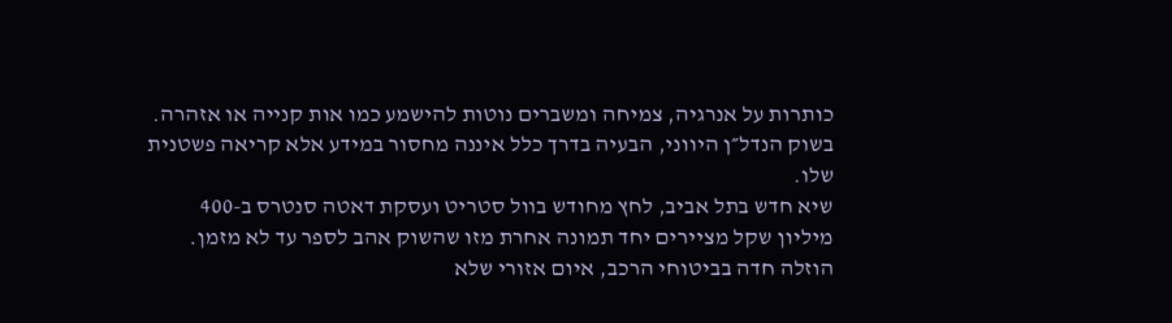כותרות על אנרגיה, צמיחה ומשברים נוטות להישמע כמו אות קנייה או אזהרה. בשוק הנדל״ן היווני, הבעיה בדרך כלל איננה מחסור במידע אלא קריאה פשטנית שלו.
שיא חדש בתל אביב, לחץ מחודש בוול סטריט ועסקת דאטה סנטרס ב-400 מיליון שקל מציירים יחד תמונה אחרת מזו שהשוק אהב לספר עד לא מזמן.
הוזלה חדה בביטוחי הרכב, איום אזורי שלא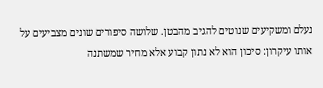נעלם ומשקיעים שנוטים להגיב מהבטן. שלושה סיפורים שונים מצביעים על אותו עיקרון: סיכון הוא לא נתון קבוע אלא מחיר שמשתנה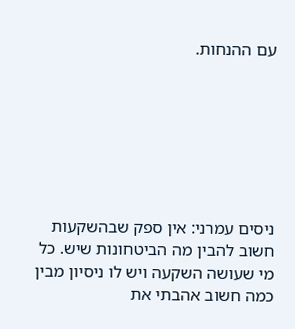עם ההנחות.







ניסים עמרני: אין ספק שבהשקעות חשוב להבין מה הביטחונות שיש. כל מי שעושה השקעה ויש לו ניסיון מבין כמה חשוב אהבתי את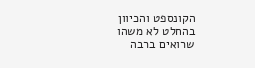הקונספט והכיוון בהחלט לא משהו שרואים ברבה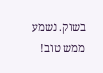בשוק. נשמע ממש טוב!